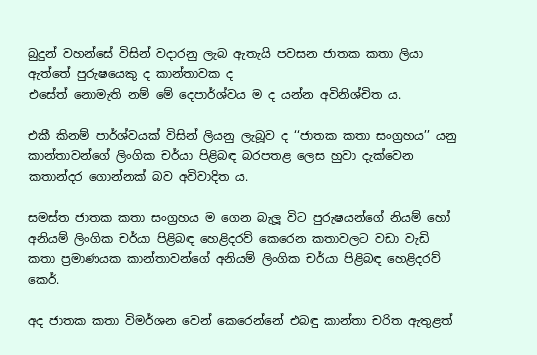බුදුන් වහන්සේ විසින් වදාරනු ලැබ ඇතැයි පවසන ජාතක කතා ලියා ඇත්තේ පුරුෂයෙකු ද කාන්තාවක ද
එසේත් නොමැති නම් මේ දෙපාර්ශ්වය ම ද යන්න අවිනිශ්චිත ය.

එකී කිනම් පාර්ශ්වයක් විසින් ලියනු ලැබූව ද ‘‘ජාතක කතා සංග්‍රහය’’ යනු කාන්තාවන්ගේ ලිංගික චර්යා පිළිබඳ බරපතළ ලෙස හුවා දැක්වෙන කතාන්දර ගොන්නක් බව අවිවාදිත ය.

සමස්ත ජාතක කතා සංග්‍රහය ම ගෙන බැලූ විට පුරුෂයන්ගේ නියම් හෝ අනියම් ලිංගික චර්යා පිළිබඳ හෙළිදරව් කෙරෙන කතාවලට වඩා වැඩි කතා ප්‍රමාණයක කාන්තාවන්ගේ අනියම් ලිංගික චර්යා පිළිබඳ හෙළිදරව් කෙර්.

අද ජාතක කතා විමර්ශන වෙන් කෙරෙන්නේ එබඳු කාන්තා චරිත ඇතුළත්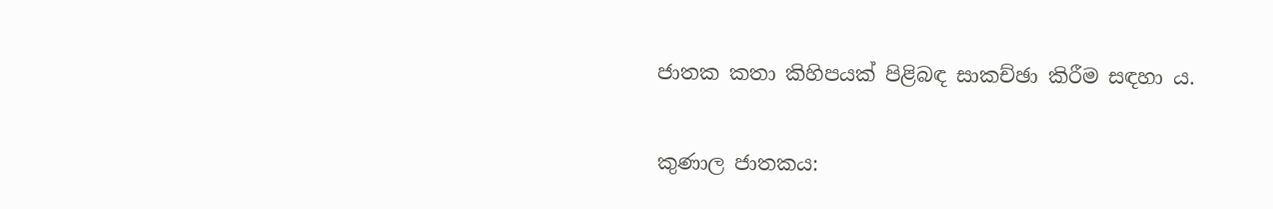ජාතක කතා කිහිපයක් පිළිබඳ සාකච්ඡා කිරීම සඳහා ය.

කුණාල ජාතකය: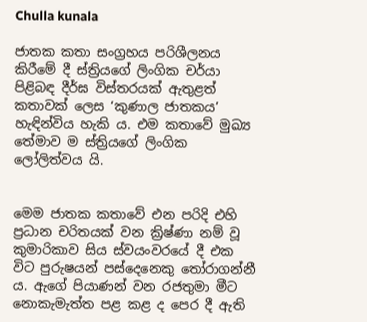Chulla kunala

ජාතක කතා සංග්‍රහය පරිශීලනය කිරීමේ දී ස්ත්‍රියගේ ලිංගික චර්යා පිළි‍බඳ දීර්ඝ විස්තරයක් ඇතුළත් කතාවක් ලෙස ‘කුණාල ජාතකය’ හැඳින්විය හැකි ය. එම කතාවේ මුඛ්‍ය තේමාව ම ස්ත්‍රියගේ ලිංගික ලෝලිත්වය යි.


මෙම ජාතක කතාවේ එන පරිදි එහි ප්‍රධාන චරිතයක් වන ක්‍රිෂ්ණා නම් වූ කුමාරිකාව සිය ස්වයංවරයේ දී එක විට පුරුෂයන් පස්දෙනෙකු තෝරාගන්නී ය. ඇගේ පියාණන් වන රජතුමා මීට නොකැමැත්ත පළ කළ ද පෙර දී ඇති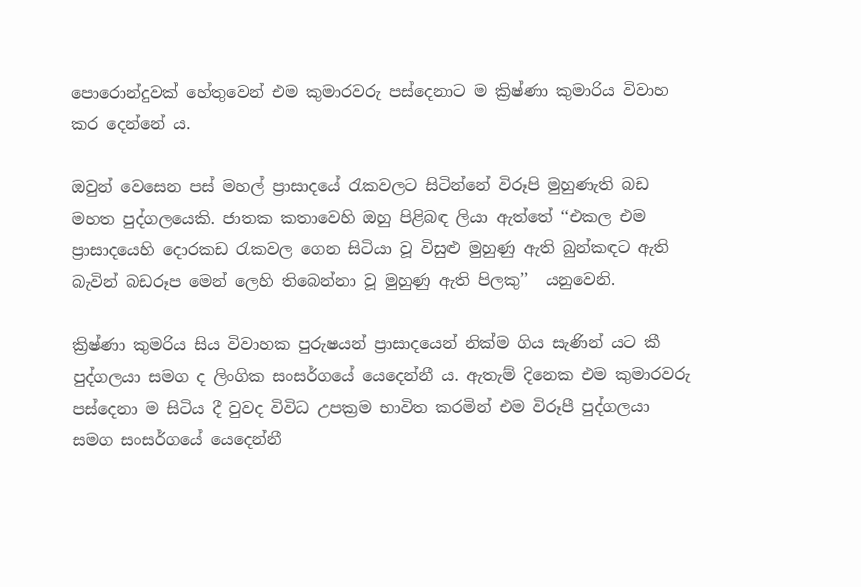පොරොන්දුවක් හේතුවෙන් එම කුමාරවරු පස්දෙනාට ම ක්‍රිෂ්ණා කුමාරිය විවාහ කර දෙන්නේ ය.

ඔවුන් වෙසෙන පස් මහල් ප්‍රාසාදයේ රැකවලට සිටින්නේ විරූපි මුහුණැති බඩ මහත පුද්ගලයෙකි. ජාතක කතාවෙහි ඔහු පිළිබඳ ලියා ඇත්තේ ‘‘එකල එම ප්‍රාසාදයෙහි දොරකඩ රැකවල ගෙන සිටියා වූ විසුළු මුහුණු ඇති බුන්කඳට ඇති බැවින් බඩරූප මෙන් ලෙහි තිබෙන්නා වූ මුහුණු ඇති පිලකු’’  යනුවෙනි.

ක්‍රිෂ්ණා කුමරිය සිය විවාහක පුරුෂයන් ප්‍රාසාදයෙන් නික්ම ගිය සැණින් යට කී පුද්ගලයා සමග ද ලිංගික සංසර්ගයේ යෙදෙන්නී ය. ඇතැම් දිනෙක එම කුමාරවරු පස්දෙනා ම සිටිය දී වුවද විවිධ උපක්‍රම භාවිත කරමින් එම විරූපී පුද්ගලයා සමග සංසර්ගයේ යෙදෙන්නී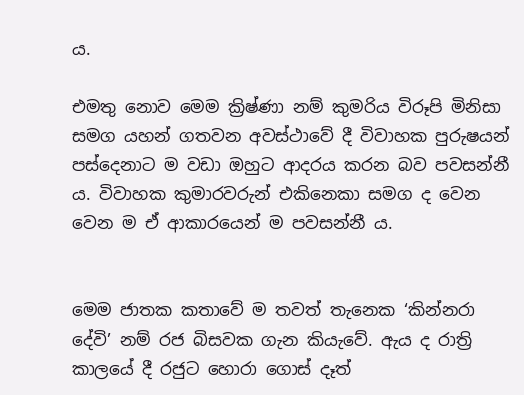ය.

එමතු නොව මෙම ක්‍රිෂ්ණා නම් කුමරිය විරූපි මිනිසා සමග යහන් ගතවන අවස්ථාවේ දී විවාහක පුරුෂයන් පස්දෙනාට ම වඩා ඔහුට ආදරය කරන බව පවසන්නී ය. විවාහක කුමාරවරුන් එකිනෙකා සමග ද වෙන වෙන ම ඒ ආකාරයෙන් ම පවසන්නී ය.


මෙම ජාතක කතාවේ ම තවත් තැනෙක ‘කින්නරා දේවි’ නම් රජ බිසවක ගැන කියැවේ. ඇය ද රාත්‍රි කාලයේ දී රජුට හොරා ගොස් දෑත්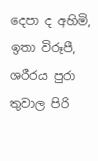දෙපා ද අහිමි, ඉතා විරූපී, ශරීරය පුරා තුවාල පිරි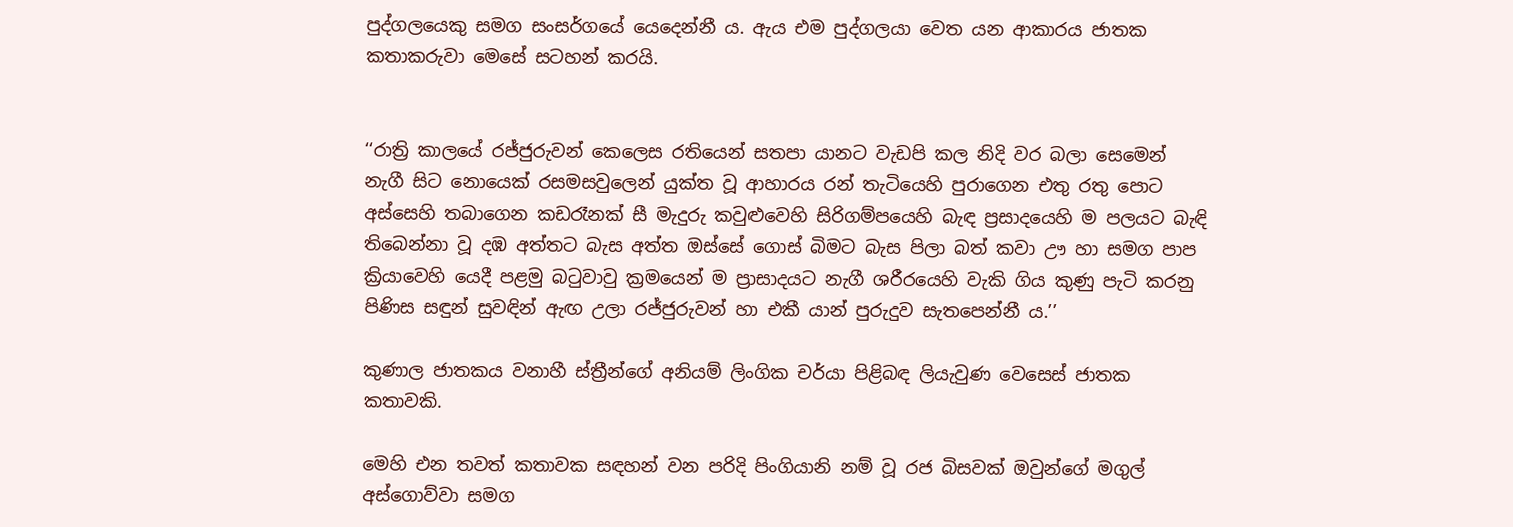පුද්ගලයෙකු සමග සංසර්ගයේ යෙදෙන්නී ය. ඇය එම පුද්ගලයා වෙත යන ආකාරය ජාතක කතාකරුවා මෙසේ සටහන් කරයි.


‘‘රාත්‍රි කාලයේ රජ්ජුරුවන් කෙලෙස රතියෙන් සතපා යානට වැඩපි කල නිදි වර බලා සෙමෙන් නැගී සිට නොයෙක් රසමසවුලෙන් යුක්ත වූ ආහාරය රන් තැටියෙහි පුරාගෙන එතු රතු පොට අස්සෙහි තබාගෙන කඩරෑනක් සී මැදුරු කවුළුවෙහි සිරිගම්පයෙහි බැඳ ප්‍රසාදයෙහි ම පලයට බැඳි තිබෙන්නා වූ දඹ අත්තට බැස අත්ත ඔස්සේ ගොස් බිමට බැස පිලා බත් කවා ඌ හා සමග පාප ක්‍රියාවෙහි යෙදී පළමු බටුවාවු ක්‍රමයෙන් ම ප්‍රාසාදයට නැගී ශරීරයෙහි වැකි ගිය කුණු පැටි කරනු පිණිස සඳුන් සුවඳින් ඇඟ උලා රජ්ජුරුවන් හා එකී යාන් පුරුදුව සැතපෙන්නී ය.’’

කුණාල ජාතකය වනාහී ස්ත්‍රීන්ගේ අනියම් ලිංගික චර්යා පිළිබඳ ලියැවුණ වෙසෙස් ජාතක කතාවකි.

මෙහි එන තවත් කතාවක සඳහන් වන පරිදි පිංගියානි නම් වූ රජ බිසවක් ඔවුන්ගේ මගුල් අස්ගොව්වා සමග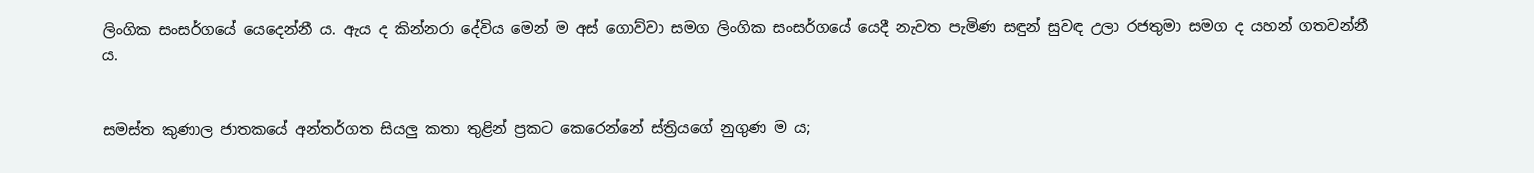ලිංගික සංසර්ගයේ යෙදෙන්නී ය. ඇය ද කින්නරා දේවිය මෙන් ම අස් ගොව්වා සමග ලිංගික සංසර්ගයේ යෙදී නැවත පැමිණ සඳුන් සුවඳ උලා රජතුමා සමග ද යහන් ගතවන්නී ය.


සමස්ත කුණාල ජාතකයේ අන්තර්ගත සියලු කතා තුළින් ප්‍රකට කෙරෙන්නේ ස්ත්‍රියගේ නුගුණ ම ය;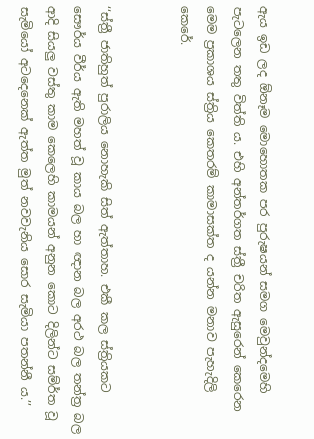ඇය ඉඩ ලද ඕනෑම මොහොතක පර පුරුෂයන් සමග මෙවුන්දමෙහි පැටලෙන තතු විත්ති ය. එහි අන්තර්ගත ස්ත්‍රී චරිත ඇසුරෙන් කෙරෙන මෙම ප්‍රකාශය ස්ත්‍රිය කෙතරම් කාමාසක්ත ද යන්න මනාව පැහැදිලි කෙරේ.


‘‘ස්ත්‍රී ජාතිහුත් පුරාලිය නොහැකි සිත් ඇත්තාහ. එකී කල ස්ත්‍රියකට සෞර්ය වීර්ය ඇති මහත් වූ කාය බල හා ඥාන බල අරථ බල තන්ත්‍ර බල ආදි සියලු වස්තු කාම කෙලෙහි කාමයන් අනුන කොට දිලින්ට සම්ර්ත වූ සැමියෝ අටදෙනෙක් ඇත්ත මුත් නවවැනිය සොර සැමියා පතන්නී ය.’’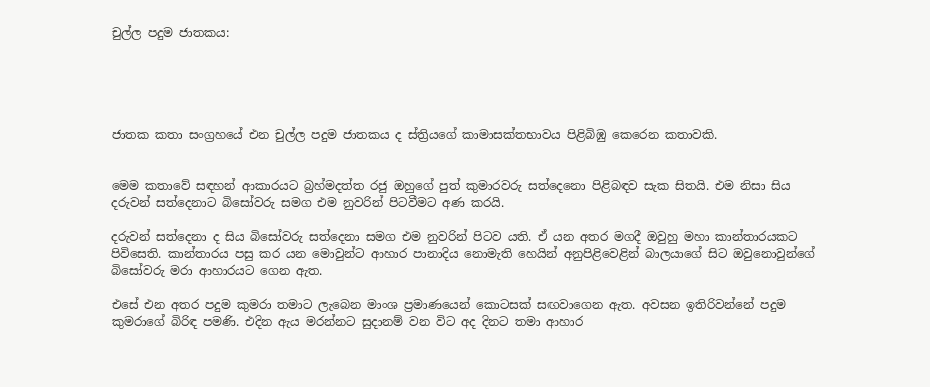චුල්ල පදුම ජාතකය:





ජාතක කතා සංග්‍රහයේ එන චුල්ල පදුම ජාතකය ද ස්ත්‍රියගේ කාමාසක්තභාවය පිළිබිඹු කෙරෙන කතාවකි.


මෙම කතාවේ සඳහන් ආකාරයට බ්‍රහ්මදත්ත රජු ඔහුගේ පුත් කුමාරවරු සත්දෙනො පිළිබඳව සැක සිතයි. එම නිසා සිය දරුවන් සත්දෙනාට බිසෝවරු සමග එම නුවරින් පිටවීමට අණ කරයි.

දරුවන් සත්දෙනා ද සිය බිසෝවරු සත්දෙනා සමග එම නුවරින් පිටව යති. ඒ යන අතර මගදී ඔවුහු මහා කාන්තාරයකට පිවිසෙති. කාන්තාරය පසු කර යන මොවුන්ට ආහාර පානාදිය නොමැති හෙයින් අනුපිළිවෙළින් බාලයාගේ සිට ඔවුනොවුන්ගේ බිසෝවරු මරා ආහාරයට ගෙන ඇත.

එසේ එන අතර පදුම කුමරා තමාට ලැබෙන මාංශ ප්‍රමාණයෙන් කොටසක් සඟවාගෙන ඇත. අවසන ඉතිරිවන්නේ පදුම කුමරාගේ බිරිඳ පමණි. එදින ඇය මරන්නට සුදානම් වන විට අද දිනට තමා ආහාර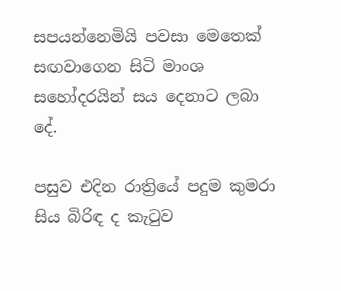සපයන්නෙමියි පවසා මෙතෙක් සඟවාගෙන සිටි මාංශ සහෝදරයින් සය දෙනාට ලබා දේ.

පසුව එදින රාත්‍රියේ පදුම කුමරා සිය බිරිඳ ද කැටුව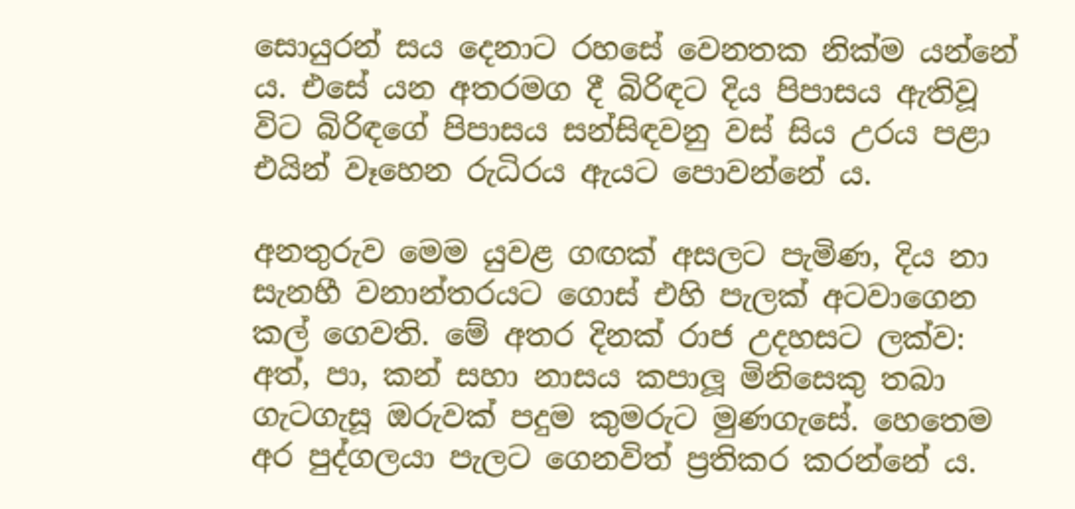සොයුරන් සය දෙනාට රහසේ වෙනතක නික්ම යන්නේ ය. එසේ යන අතරමග දී බිරිඳට දිය පිපාසය ඇතිවූ විට බිරිඳගේ පිපාසය සන්සිඳවනු වස් සිය උරය පළා එයින් වෑහෙන රුධිරය ඇයට පොවන්නේ ය.

අනතුරුව මෙම යුවළ ගඟක් අසලට පැමිණ, දිය නා සැනහී වනාන්තරයට ගොස් එහි පැලක් අටවාගෙන කල් ගෙවති. මේ අතර දිනක් රාජ උදහසට ලක්ව: අත්, පා, කන් සහා නාසය කපාලූ මිනිසෙකු තබා ගැටගැසූ ඔරුවක් පදුම කුමරුට මුණගැසේ. හෙතෙම අර පුද්ගලයා පැලට ගෙනවිත් ප්‍රතිකර කරන්නේ ය.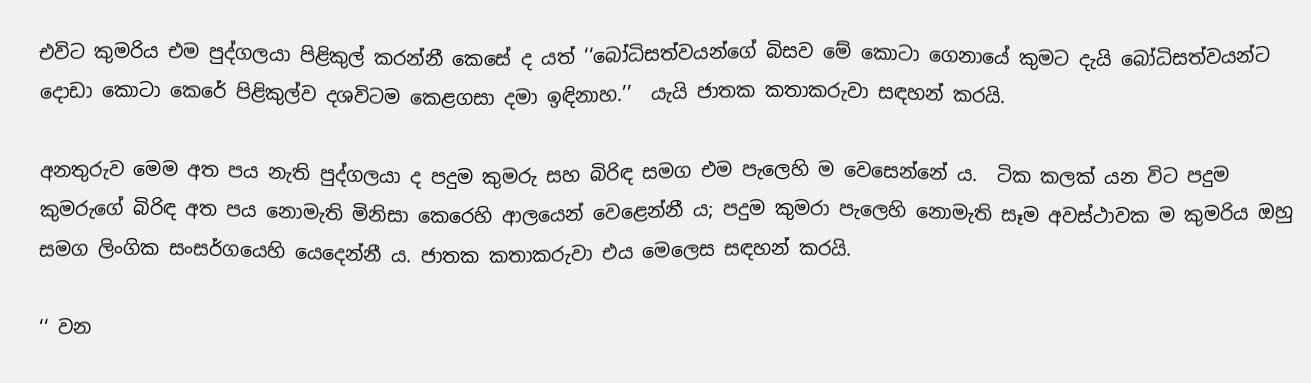එවිට කුමරිය එම පුද්ගලයා පිළිකුල් කරන්නී කෙසේ ද යත් ‘‘බෝධිසත්වයන්ගේ බිසව මේ කොටා ගෙනායේ කුමට දැයි බෝධිසත්වයන්ට දොඩා කොටා කෙරේ පිළිකුල්ව දශවිටම කෙළගසා දමා ඉඳිනාහ.’’  යැයි ජාතක කතාකරුවා සඳහන් කරයි.

අනතුරුව මෙම අත පය නැති පුද්ගලයා ද පදුම කුමරු සහ බිරිඳ සමග එම පැලෙහි ම වෙසෙන්නේ ය.  ටික කලක් යන විට පදුම කුමරුගේ බිරිඳ අත පය නොමැති මිනිසා කෙරෙහි ආලයෙන් වෙළෙන්නී ය; පදුම කුමරා පැලෙහි නොමැති සෑම අවස්ථාවක ම කුමරිය ඔහු සමග ලිංගික සංසර්ගයෙහි යෙදෙන්නී ය. ජාතක කතාකරුවා එය මෙලෙස සඳහන් කරයි.

‘‘ වන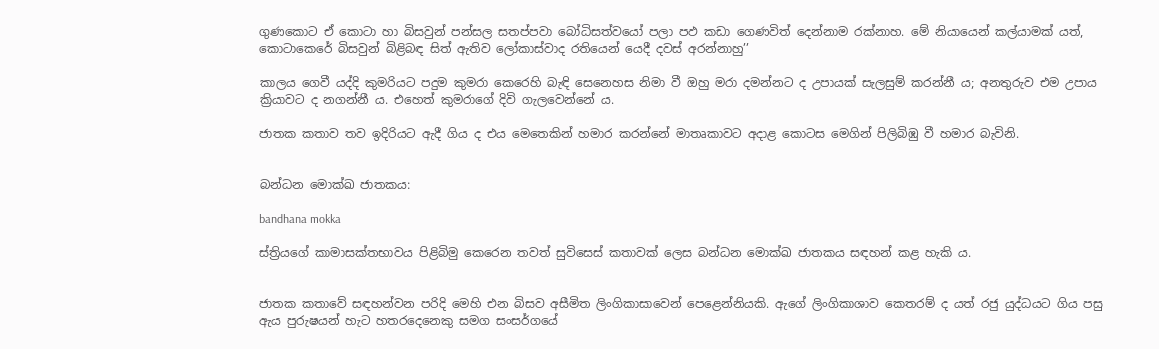ගුණකොට ඒ කොටා හා බිසවුන් පන්සල සතප්පවා බෝධිසත්වයෝ පලා පඵ කඩා ගෙණවිත් දෙන්නාම රක්නාහ. මේ නියායෙන් කල්යාමක් යත්, කොටාකෙරේ බිසවුන් බිළිබඳ සිත් ඇතිව ලෝකාස්වාද රතියෙන් යෙදී දවස් අරන්නාහු’’

කාලය ගෙවී යද්දි කුමරියට පදුම කුමරා කෙරෙහි බැඳි සෙනෙහස නිමා වී ඔහු මරා දමන්නට ද උපායක් සැලසුම් කරන්නී ය; අනතුරුව එම උපාය ක්‍රියාවට ද නගන්නී ය. එහෙත් කුමරාගේ දිවි ගැලවෙන්නේ ය.

ජාතක කතාව තව ඉදිරියට ඇදී ගිය ද එය මෙතෙකින් හමාර කරන්නේ මාතෘකාවට අදාළ කොටස මෙගින් පිලිබිඹු වී හමාර බැවිනි.


බන්ධන මොක්ඛ ජාතකය:

bandhana mokka

ස්ත්‍රියගේ කාමාසක්තභාවය පිළිබිමු කෙරෙන තවත් සුවිසෙස් කතාවක් ලෙස බන්ධන මොක්ඛ ජාතකය සඳහන් කළ හැකි ය.


ජාතක කතාවේ සඳහන්වන පරිදි මෙහි එන බිසව අසීමිත ලිංගිකාසාවෙන් පෙළෙන්නියකි. ඇගේ ලිංගිකාශාව කෙතරම් ද යත් රජු යුද්ධයට ගිය පසු ඇය පුරුෂයන් හැට හතරදෙනෙකු සමග සංසර්ගයේ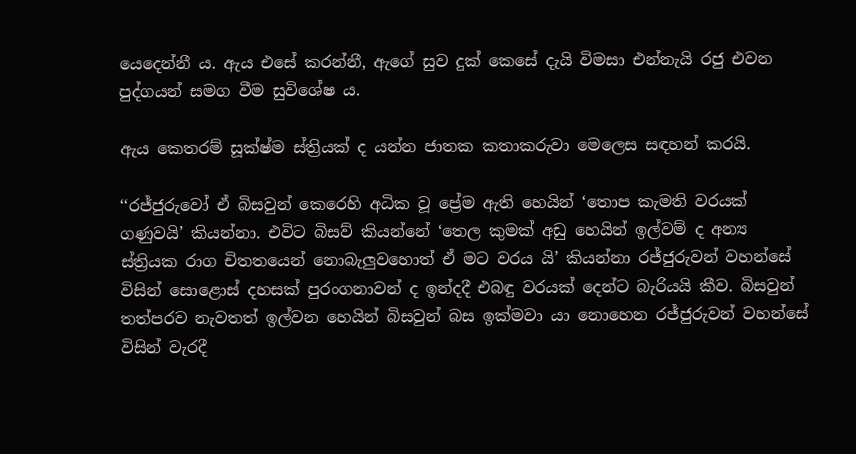යෙදෙන්නී ය. ඇය එසේ කරන්නී, ඇගේ සුව දුක් කෙසේ දැයි විමසා එන්නැයි රජු එවන පුද්ගයන් සමග වීම සුවිශේෂ ය.

ඇය කෙතරම් සූක්ෂ්ම ස්ත්‍රියක් ද යන්න ජාතක කතාකරුවා මෙලෙස සඳහන් කරයි.

‘‘රජ්ජුරුවෝ ඒ බිසවුන් කෙරෙහි අධික වූ ප්‍රේම ඇති හෙයින් ‘තොප කැමති වරයක් ගණුවයි’ කියන්නා. එවිට බිසව් කියන්නේ ‘තෙල කුමක් අඩු හෙයින් ඉල්වම් ද අන්‍ය ස්ත්‍රියක රාග චිතතයෙන් නොබැලුවහොත් ඒ මට වරය යි’ කියන්නා රජ්ජුරුවන් වහන්සේ විසින් සොළොස් දහසක් පුරංගනාවන් ද ඉන්දදී එබඳු වරයක් දෙන්ට බැරියයි කීව. බිසවුන් තත්පරව නැවතත් ඉල්වන හෙයින් බිසවුන් බස ඉක්මවා යා නොහෙන රජ්ජුරුවන් වහන්සේ විසින් වැරදී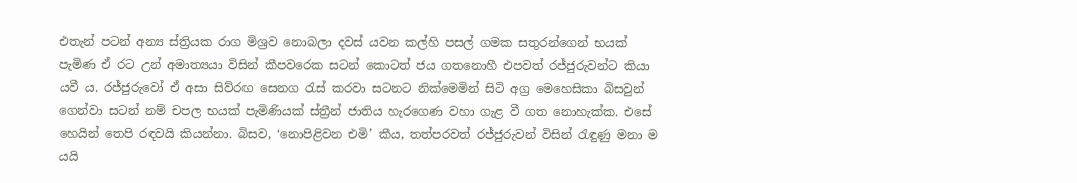එතැන් පටන් අන්‍ය ස්ත්‍රියක රාග මිශ්‍රව නොබලා දවස් යවන කල්හි පසල් ගමක සතුරන්ගෙන් භයක් පැමිණ ඒ රට උන් අමාත්‍යයා විසින් කීපවරෙක සටන් කොටත් ජය ගතනොහී එපවත් රජ්ජුරුවන්ට කියා යවී ය. රජ්ජුරුවෝ ඒ අසා සිව්රඟ සෙනග රැස් කරවා සටනට නික්මෙමින් සිටි අග්‍ර මෙහෙසිකා බිසවුන් ගෙන්වා සටන් නම් චපල භයක් පැමිණියක් ස්ත්‍රීන් ජාතිය හැරගෙණ වහා ගැළ වී ගත නොහැක්ක. එසේ හෙයින් තෙපි රඳවයි කියන්නා. බිසව, ‘නොපිළිවන එමි’ කීය, තත්පරවත් රජ්ජුරුවන් විසින් රැඳුණු මනා ම යයි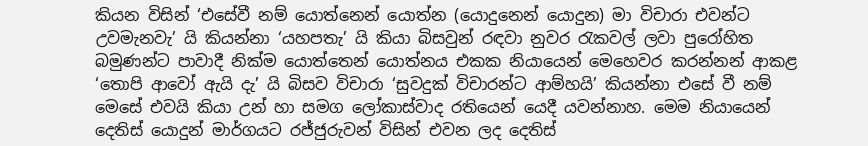කියන විසින් ‘එසේවී නම් යොත්නෙන් යොත්න (යොදුනෙන් යොදුන) මා විචාරා එවන්ට උවමැනවැ’ යි කියන්නා ‘යහපතැ’ යි කියා බිසවුන් රඳවා නුවර රැකවල් ලවා පුරෝහිත බමුණන්ට පාවාදී නික්ම යොත්තෙන් යොත්නය එකක නියායෙන් මෙහෙවර කරන්නන් ආකළ ‘තොපි ආවෝ ඇයි දැ’ යි බිසව විචාරා ‘සුවදුක් විචාරන්ට ආම්හයි’ කියන්නා එසේ වී නම් මෙසේ එවයි කියා උන් හා සමග ලෝකාස්වාද රතියෙන් යෙදී යවන්නාහ. මෙම නියායෙන් දෙතිස් යොදුන් මාර්ගයට රජ්ජුරුවන් විසින් එවන ලද දෙතිස්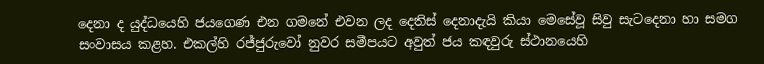දෙනා ද යුද්ධයෙහි ජයගෙණ එන ගමනේ එවන ලද දෙතිස් දෙනාදැයි කියා මෙසේවූ සිවු සැටදෙනා හා සමග සංවාසය කළහ. එකල්හි රජ්ජුරුවෝ නුවර සමීපයට අවුත් ජය කඳවුරු ස්ථානයෙහි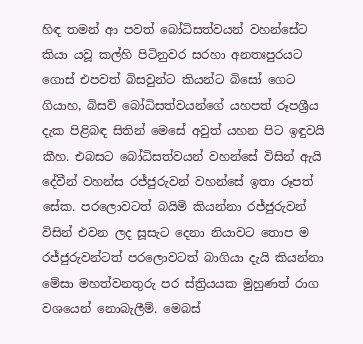හිඳ තමන් ආ පවත් බෝධිසත්වයන් වහන්සේට කියා යවූ කල්හි පිටිනුවර සරහා අනතඃපුරයට ගොස් එපවත් බිසවුන්ට කියන්ට බිසෝ ගෙට ගියාහ, බිසව් බෝධිසත්වයන්ගේ යහපත් රූපශ්‍රීය දැක පිළිබඳ සිතින් මෙසේ අවුත් යහන පිට ඉඳුවයි කීහ. එබසට බෝධිසත්වයන් වහන්සේ විසින් ඇයි දේවීන් වහන්ස රජ්ජුරුවන් වහන්සේ ඉතා රූපත් සේක. පරලොවටත් බයිමි කියන්නා රජ්ජුරුවන් විසින් එවන ලද සූසැට දෙනා නියාවට තොප ම රජ්ජුරුවන්ටත් පරලොවටත් බාගියා දැයි කියන්නා මේසා මහත්වනතුරු පර ස්ත්‍රියයක මුහුණත් රාග වශයෙන් නොබැලීම්. මෙබස්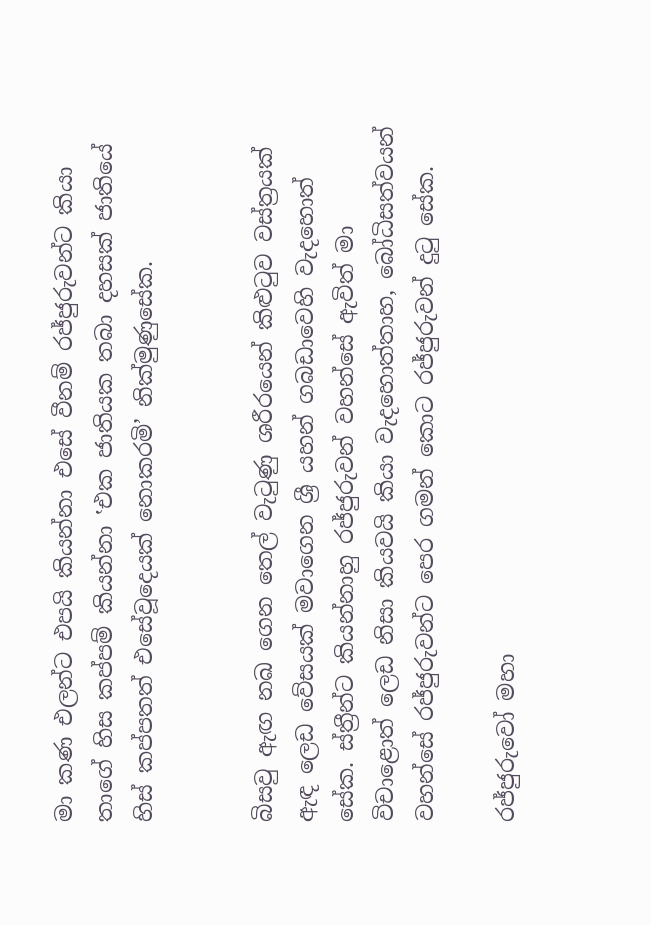මා කණ එලන්ට එපයි කියන්නා එසේ වීනම් රජ්ජුරුවන්ට කියා තාගේ හිස කප්පම් කියන්නා ‛එක ජාතියක තබා දහසක් ජාතියේ හිස් කප්පතත් එසේවූදෙයක් නොකරමි’ නික්මුණුසේක.


බිසවු ඇඟ නඛ ගෙන තෙල් වැටුණු ශරීරයෙන් කිළුටුව වස්ත්‍රයක් ඇඳ ලෙඩ වේසයක් මවාගෙන ශ්‍රී යහන් ගබඩාවෙහි වැදහොත් සේක. ස්ත්‍රීන්ට කියන්නාහු රජ්ජුරුවන් වහන්සේ ඇවිත් මා විචාළොත් ලෙඩ නිසා කියවයි කියා වැදහොත්තාහ, බෝධිසත්වයන් වහන්සේ රජ්ජුරුවන්ට පෙර ගමන් කොට රජ්ජුරුවන් දුටු සේක.

රජ්ජුරුවෝ මහා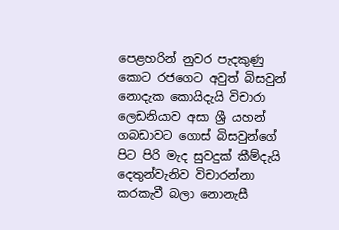පෙළහරින් නුවර පැදකුණු කොට රජගෙට අවුත් බිසවුන් නොදැක කොයිදැයි විචාරා ලෙඩනියාව අසා ශ්‍රී යහන් ගබඩාවට ගොස් බිසවුන්ගේ පිට පිරි මැද සුවදුක් කීම්දැයි දෙතුන්වැනිව විචාරන්නා කරකැවී බලා නොනැසී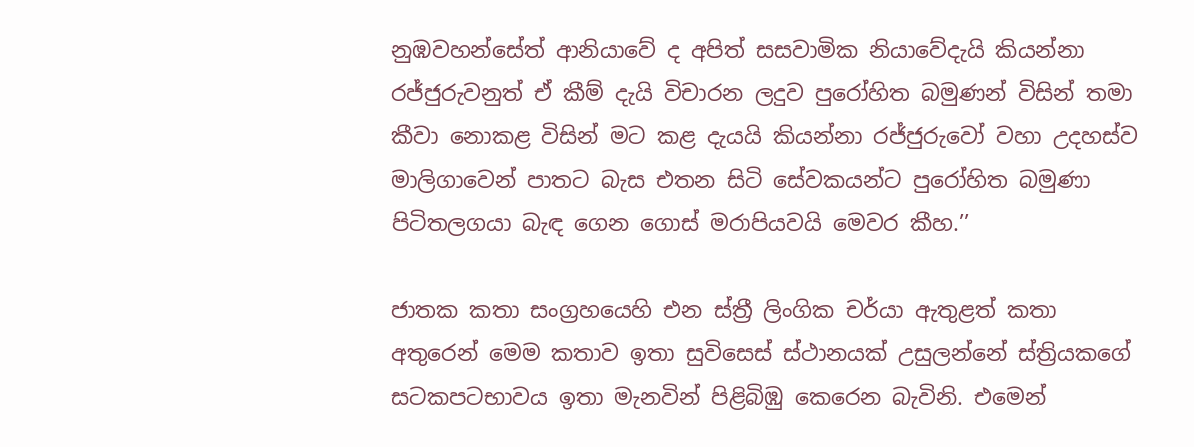නුඹවහන්සේත් ආනියාවේ ද අපිත් සසවාමික නියාවේදැයි කියන්නා රජ්ජුරුවනුත් ඒ කීම් දැයි විචාරන ලදුව පුරෝහිත බමුණන් විසින් තමා කීවා නොකළ විසින් මට කළ දැයයි කියන්නා රජ්ජුරුවෝ වහා උදහස්ව මාලිගාවෙන් පාතට බැස එතන සිටි සේවකයන්ට පුරෝහිත බමුණා පිටිතලගයා බැඳ ගෙන ගොස් මරාපියවයි මෙවර කීහ.’’

ජාතක කතා සංග්‍රහයෙහි එන ස්ත්‍රී ලිංගික චර්යා ඇතුළත් කතා අතුරෙන් මෙම කතාව ඉතා සුවිසෙස් ස්ථානයක් උසුලන්නේ ස්ත්‍රියකගේ සටකපටභාවය ඉතා මැනවින් පිළිබිඹු කෙරෙන බැවිනි. එමෙන්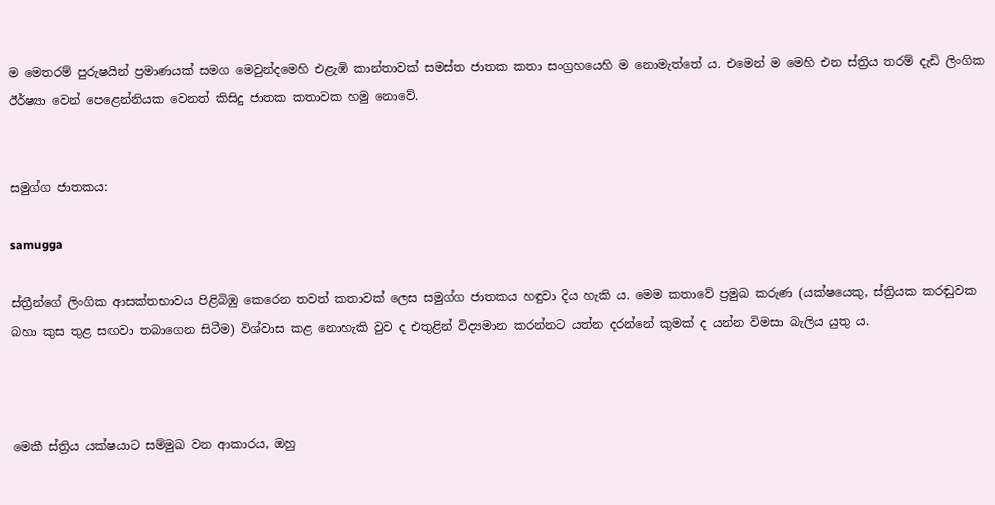ම මෙතරම් පුරුෂයින් ප්‍රමාණයක් සමග මෙවුන්දමෙහි එළැඹි කාන්තාවක් සමස්ත ජාතක කතා සංග්‍රහයෙහි ම නොමැත්තේ ය. එමෙන් ම මෙහි එන ස්ත්‍රිය තරම් දැඩි ලිංගික ඊර්ෂ්‍යා වෙන් පෙළෙන්නියක වෙනත් කිසිදු ජාතක කතාවක හමු නොවේ.


සමුග්ග ජාතකය:

samugga

ස්ත්‍රීන්ගේ ලිංගික ආසක්තභාවය පිළිබිඹු කෙරෙන තවත් කතාවක් ලෙස සමුග්ග ජාතකය හඳුවා දිය හැකි ය. මෙම කතාවේ ප්‍රමුඛ කරුණ (යක්ෂයෙකු, ස්ත්‍රියක කරඬුවක බහා කුස තුළ සඟවා තබාගෙන සිටීම) විශ්වාස කළ නොහැකි වුව ද එතුළින් විද්‍යමාන කරන්නට යත්න දරන්නේ කුමක් ද යන්න විමසා බැලිය යුතු ය.



මෙකී ස්ත්‍රිය යක්ෂයාට සම්මුඛ වන ආකාරය, ඔහු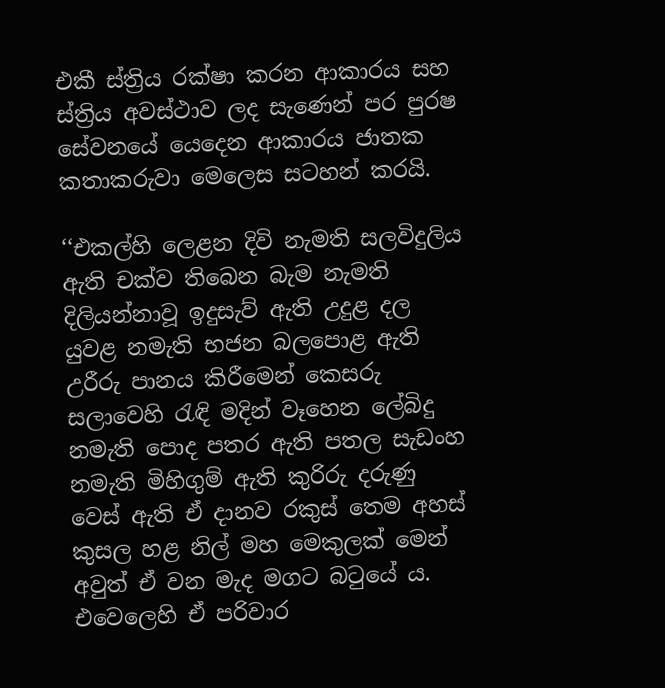එකී ස්ත්‍රිය රක්ෂා කරන ආකාරය සහ ස්ත්‍රිය අවස්ථාව ලද සැණෙන් පර පුරෂ සේවනයේ යෙදෙන ආකාරය ජාතක කතාකරුවා මෙලෙස සටහන් කරයි.

‘‘එකල්හි ලෙළන දිවි නැමති සලවිදුලිය ඇති චක්ව තිබෙන බැම නැමති දිලියන්නාවූ ඉදුසැව් ඇති උදුළ දල යුවළ නමැති භජන බලපොළ ඇති උරීරු පානය කිරීමෙන් කෙසරු සලාවෙහි රැඳි මදින් වෑහෙන ලේබිදු නමැති පොද පතර ඇති පතල සැඩංහ නමැති මිහිගුම් ඇති කුරිරු දරුණු වෙස් ඇති ඒ දානව රකුස් තෙම අහස් කුසල හළ නිල් මහ මෙකුලක් මෙන් අවුත් ඒ වන මැද මගට බටුයේ ය. එවෙලෙහි ඒ පරිවාර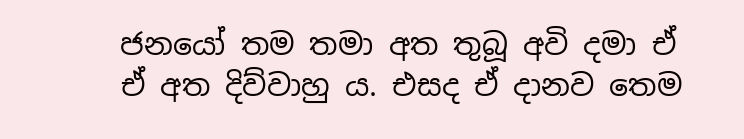ජනයෝ තම තමා අත තුබූ අවි දමා ඒ ඒ අත දිව්වාහු ය. එසද ඒ දානව තෙම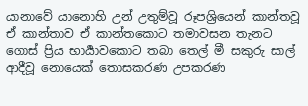යානාවේ යානොහි උන් උතුම්වූ රූපශ්‍රියෙන් කාන්තවූ ඒ කාන්තාව ඒ කාන්තකොට තමාවසන තැනට ගොස් ප්‍රිය භාර්‍යාවකොට තබා තෙල් මී සකුරු සාල් ආදීවූ නොයෙක් තොසකරණ උපකරණ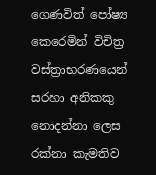ගෙණවිත් පෝෂ්‍ය කෙරෙමින් විචිත්‍ර වස්ත්‍රාභරණයෙන් සරහා අනිකකු නොදන්නා ලෙස රක්නා කැමතිව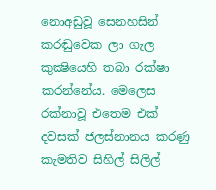නොඅඩුවූ සෙනහසින් කරඬුවෙක ලා ගැල කුක්‍ෂියෙහි තබා රක්ෂා කරන්නේය. මෙලෙස රක්නාවූ එතෙම එක් දවසක් ජලස්නානය කරණු කැමතිව සිහිල් සිලිල්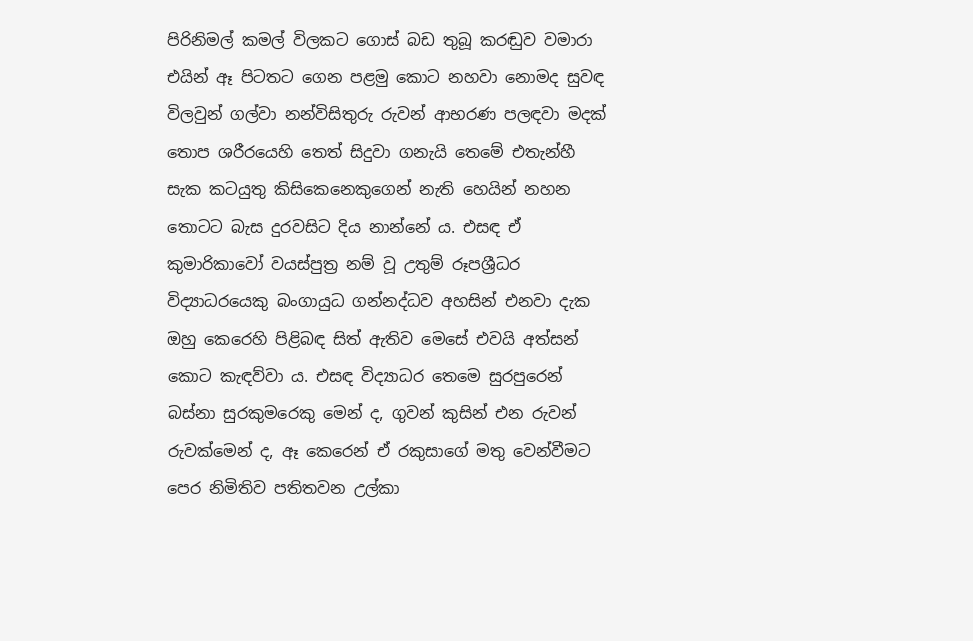පිරිනිමල් කමල් විලකට ගොස් බඩ තුබූ කරඬුව වමාරා එයින් ඈ පිටතට ගෙන පළමු කොට නහවා නොමද සුවඳ විලවුන් ගල්වා නන්විසිතුරු රුවන් ආභරණ පලඳවා මදක් තොප ශරීරයෙහි තෙත් සිදුවා ගනැයි තෙමේ එතැන්හී සැක කටයුතු කිසිකෙනෙකුගෙන් නැති හෙයින් නහන තොටට බැස දුරවසිට දිය නාන්නේ ය. එසඳ ඒ කුමාරිකාවෝ වයස්පුත්‍ර නම් වූ උතුම් රූපශ්‍රීධර විද්‍යාධරයෙකු බංගායුධ ගන්නද්ධව අහසින් එනවා දැක ඔහු කෙරෙහි පිළිබඳ සිත් ඇතිව මෙසේ එවයි අත්සන් කොට කැඳව්වා ය. එසඳ විද්‍යාධර තෙමෙ සුරපුරෙන් බස්නා සුරකුමරෙකු මෙන් ද, ගුවන් කුසින් එන රුවන් රුවක්මෙන් ද, ඈ කෙරෙන් ඒ රකුසාගේ මතු වෙන්වීමට පෙර නිමිතිව පතිතවන උල්කා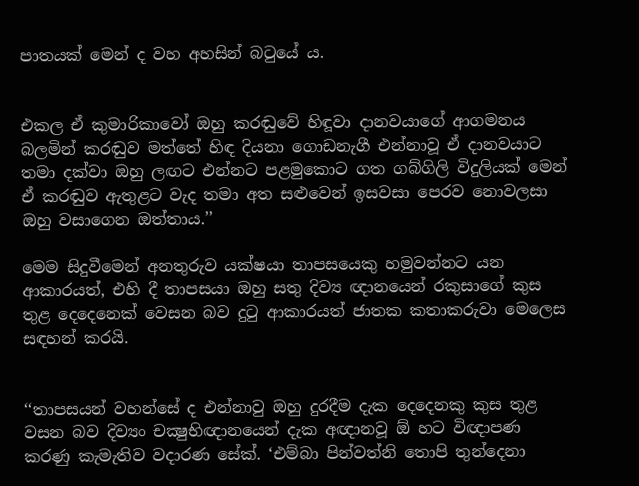පාතයක් මෙන් ද වහ අහසින් බටුයේ ය.


එකල ඒ කුමාරිකාවෝ ඔහු කරඬුවේ හිඳූවා දානවයාගේ ආගමනය බලමින් කරඬුව මත්තේ හිඳ දියනා ගොඩනැගී එන්නාවූ ඒ දානවයාට තමා දක්වා ඔහු ලඟට එන්නට පළමුකොට ගත ගබ්ගිලි විදුලියක් මෙන් ඒ කරඬුව ඇතුළට වැද තමා අත සළුවෙන් ඉසවසා පෙරව නොවලසා ඔහු වසාගෙන ඔත්තාය.’’

මෙම සිදුවීමෙන් අනතුරුව යක්ෂයා තාපසයෙකු හමුවන්නට යන ආකාරයත්, එහි දී තාපසයා ඔහු සතු දිව්‍ය ඥානයෙන් රකුසාගේ කුස තුළ දෙදෙනෙක් වෙසන බව දුටු ආකාරයත් ජාතක කතාකරුවා මෙලෙස සඳහන් කරයි.


‘‘තාපසයන් වහන්සේ ද එන්නාවු ඔහු දුරදීම දැක දෙදෙනකු කුස තුළ වසන බව දිව්‍යං චක්‍ෂුභිඥානයෙන් දැක අඥානවූ ඕ හට විඥාපණ කරණු කැමැතිව වදාරණ සේක්. ‘එම්බා පින්වත්නි තොපි තුන්දෙනා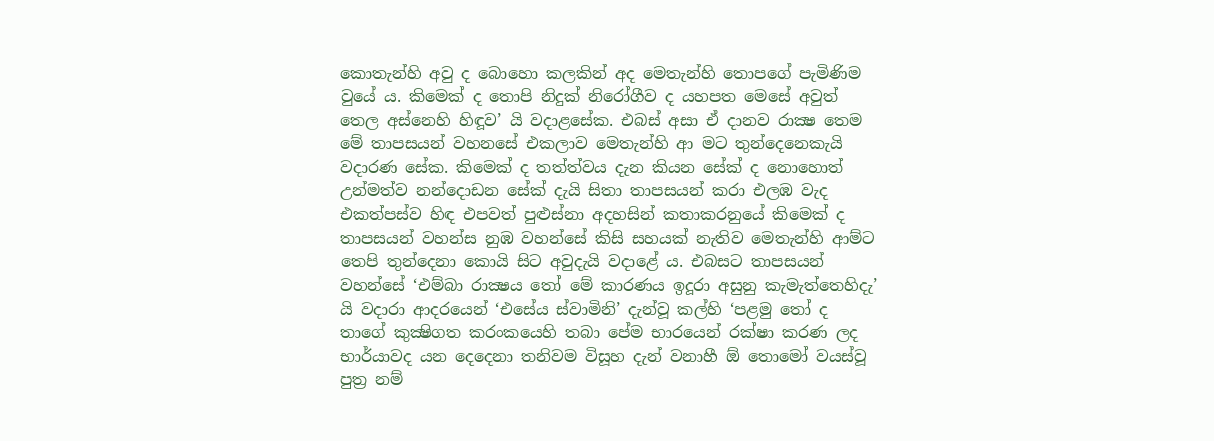කොතැන්හි අවු ද බොහො කලකින් අද මෙතැන්හි තොපගේ පැමිණිම වුයේ ය. කිමෙක් ද තොපි නිදුක් නිරෝගීව ද යහපත මෙසේ අවුත් තෙල අස්නෙහි හිඳූව’ යි වදාළසේක. එබස් අසා ඒ දානව රාක්‍ෂ තෙම මේ තාපසයන් වහනසේ එකලාව මෙතැන්හි ආ මට තුන්දෙනෙකැයි වදාරණ සේක. කිමෙක් ද තත්ත්වය දැන කියන සේක් ද නොහොත් උන්මත්ව නන්දොඩන සේක් දැයි සිතා තාපසයන් කරා එලඹ වැද එකත්පස්ව හිඳ එපවත් පුළුස්නා අදහසින් කතාකරනුයේ කිමෙක් ද තාපසයන් වහන්ස නුඹ වහන්සේ කිසි සහයක් නැතිව මෙතැන්හි ආම්ට තෙපි තුන්දෙනා කොයි සිට අවුදැයි වදාළේ ය. එබසට තාපසයන් වහන්සේ ‘එම්බා රාක්‍ෂය තෝ මේ කාරණය ඉදූරා අසුනු කැමැත්තෙහිදැ’ යි වදාරා ආදරයෙන් ‘එසේය ස්වාමිනි’ දැන්වූ කල්හි ‘පළමු තෝ ද තාගේ කුක්‍ෂිගත කරංකයෙහි තබා පේම භාරයෙන් රක්ෂා කරණ ලද භාර්යාවද යන දෙදෙනා තනිවම විසූහ දැන් වනාහී ඕ තොමෝ වයස්වූ පුත්‍ර නම්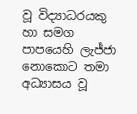වූ විද්‍යාධරයකු හා සමග පාපයෙහි ලැජ්ජා නොකොට තමා අධ්‍යාසය වූ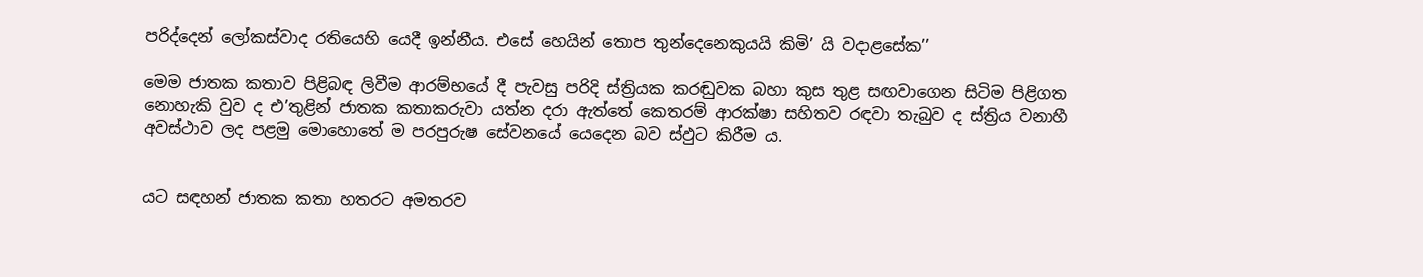පරිද්දෙන් ලෝකස්වාද රතියෙහි යෙදී ඉන්නීය. එසේ හෙයින් තොප තුන්දෙනෙකුයයි කිමි’ යි වදාළසේක’’

මෙම ජාතක කතාව පිළිබඳ ලිවීම ආරම්භයේ දී පැවසු පරිදි ස්ත්‍රියක කරඬුවක බහා කුස තුළ සඟවාගෙන සිටිම පිළිගත නොහැකි වුව ද එ’තුළින් ජාතක කතාකරුවා යත්න දරා ඇත්තේ කෙතරම් ආරක්ෂා සහිතව රඳවා තැබුව ද ස්ත්‍රිය වනාහී අවස්ථාව ලද පළමු මොහොතේ ම පරපුරුෂ සේවනයේ යෙදෙන බව ස්ඵුට කිරීම ය.


යට සඳහන් ජාතක කතා හතරට අමතරව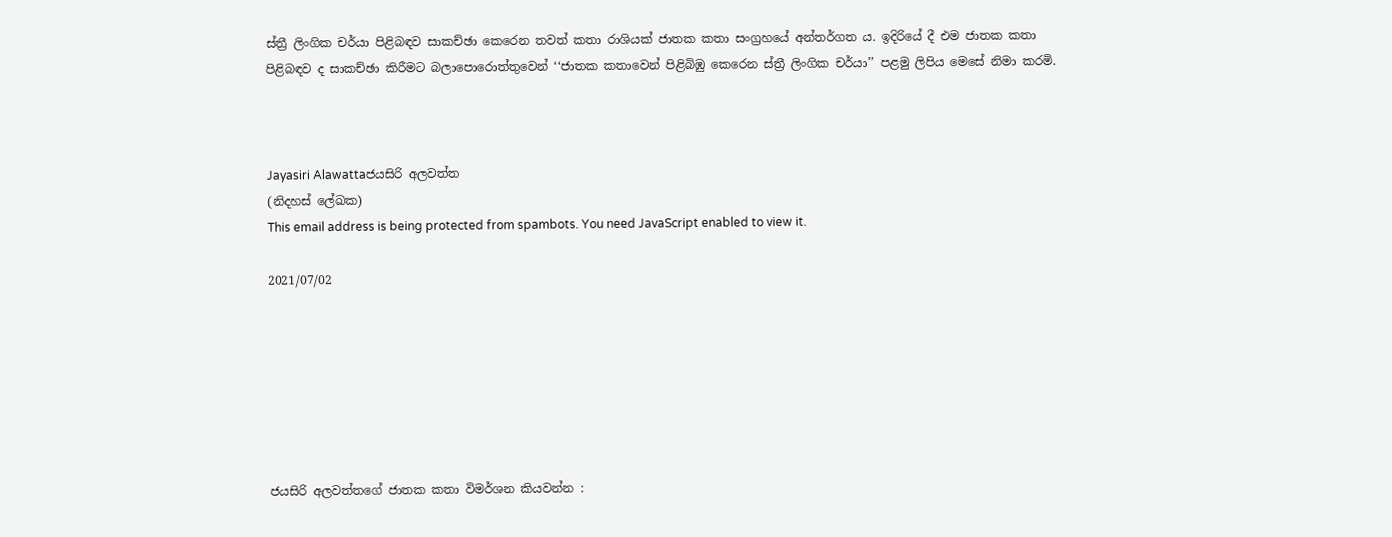ස්ත්‍රී ලිංගික චර්යා පිළිබඳව සාකච්ඡා කෙරෙන තවත් කතා රාශියක් ජාතක කතා සංග්‍රහයේ අන්තර්ගත ය. ඉදිරියේ දී එම ජාතක කතා පිළිබඳව ද සාකච්ඡා කිරීමට බලාපොරොත්තුවෙන් ‘‘ජාතක කතාවෙන් පිළිබිඹු කෙරෙන ස්ත්‍රී ලිංගික චර්යා’’ පළමු ලිපිය මෙසේ නිමා කරමි.



Jayasiri Alawattaජයසිරි අලවත්ත
(නිදහස් ලේඛක)
This email address is being protected from spambots. You need JavaScript enabled to view it.

2021/07/02







ජයසිරි අලවත්තගේ ජාතක කතා විමර්ශන කියවන්න :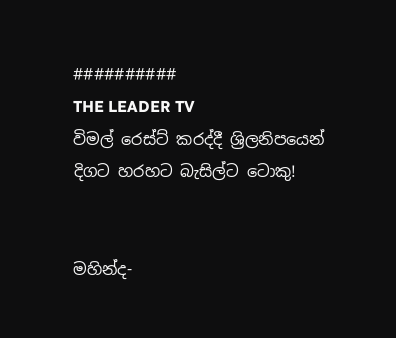##########
THE LEADER TV
විමල් රෙස්ට් කරද්දී ශ්‍රිලනිපයෙන් දිගට හරහට බැසිල්ට ටොකු!


මහින්ද-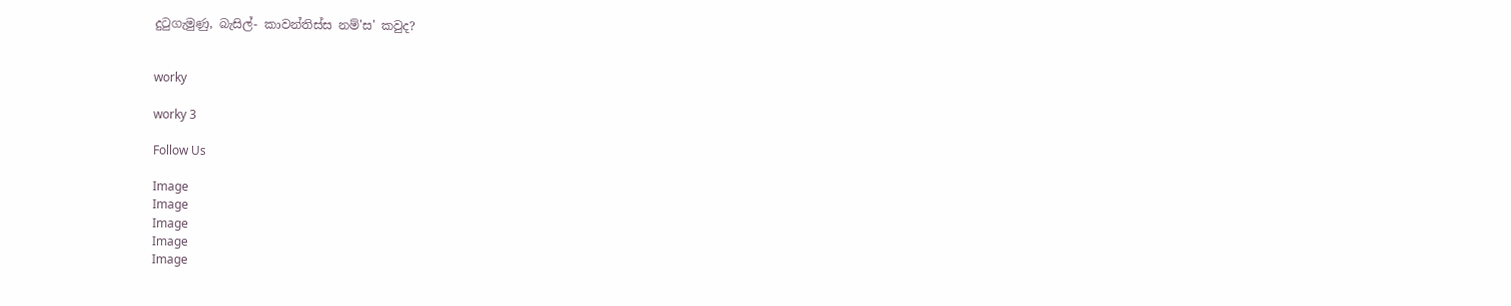දුටුගැමුණු, බැසිල්- කාවන්තිස්ස නම්'ස' කවුද?


worky

worky 3

Follow Us

Image
Image
Image
Image
Image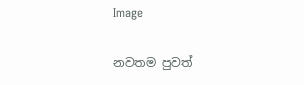Image

නවතම පුවත්